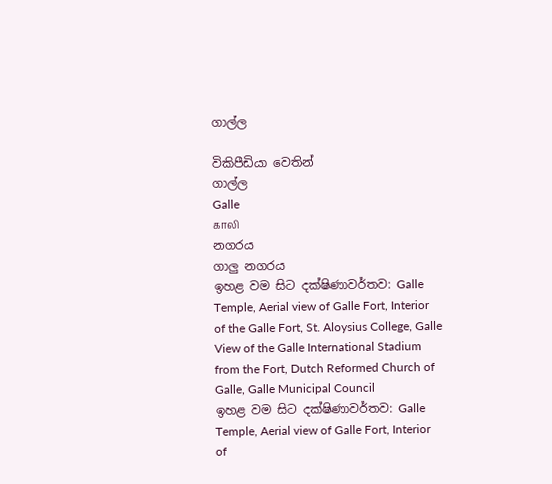ගාල්ල

විකිපීඩියා වෙතින්
ගාල්ල
Galle
காலி
නගරය
ගාලු නගරය
ඉහළ වම සිට දක්ෂිණාවර්තව: Galle Temple, Aerial view of Galle Fort, Interior of the Galle Fort, St. Aloysius College, Galle View of the Galle International Stadium from the Fort, Dutch Reformed Church of Galle, Galle Municipal Council
ඉහළ වම සිට දක්ෂිණාවර්තව: Galle Temple, Aerial view of Galle Fort, Interior of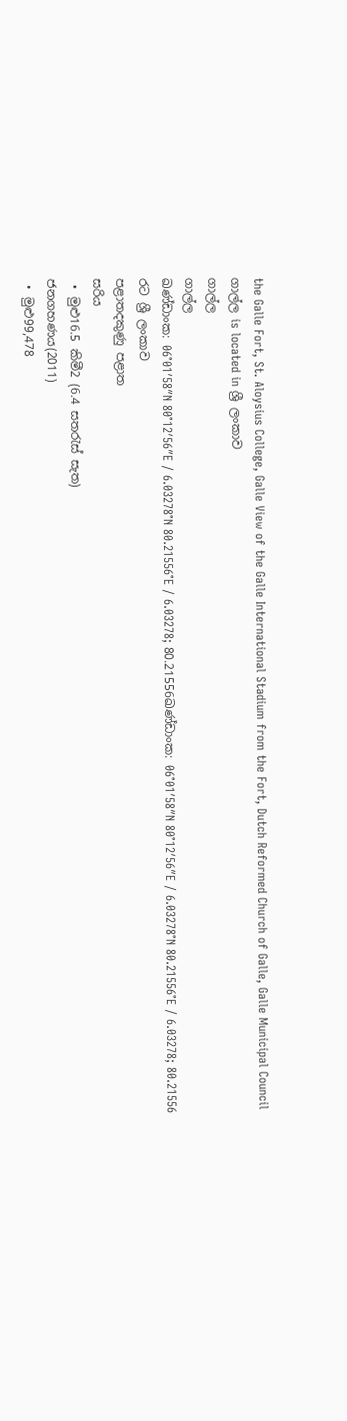the Galle Fort, St. Aloysius College, Galle View of the Galle International Stadium from the Fort, Dutch Reformed Church of Galle, Galle Municipal Council
ගාල්ල is located in ශ්‍රී ලංකාව
ගාල්ල
ගාල්ල
ඛණ්ඩාංක: 06°01′58″N 80°12′56″E / 6.03278°N 80.21556°E / 6.03278; 80.21556ඛණ්ඩාංක: 06°01′58″N 80°12′56″E / 6.03278°N 80.21556°E / 6.03278; 80.21556
රට ශ්‍රී ලංකාව
පළාතදකුණු පළාත
සරිය
 • මුළු16.5 කිමී2 (6.4 සතරැස් සැත)
ජනගහණය(2011)
 • මුළු99,478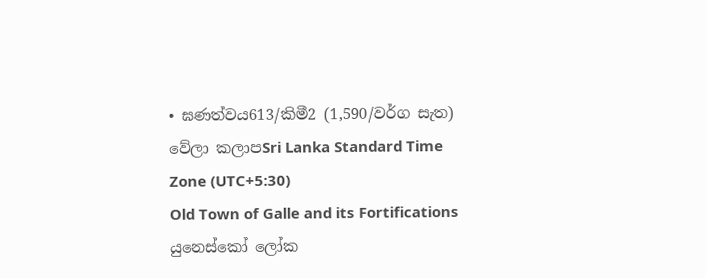• ඝණත්වය613/කිමී2 (1,590/වර්ග සැත)
වේලා කලාපSri Lanka Standard Time Zone (UTC+5:30)
Old Town of Galle and its Fortifications
යුනෙස්කෝ ලෝක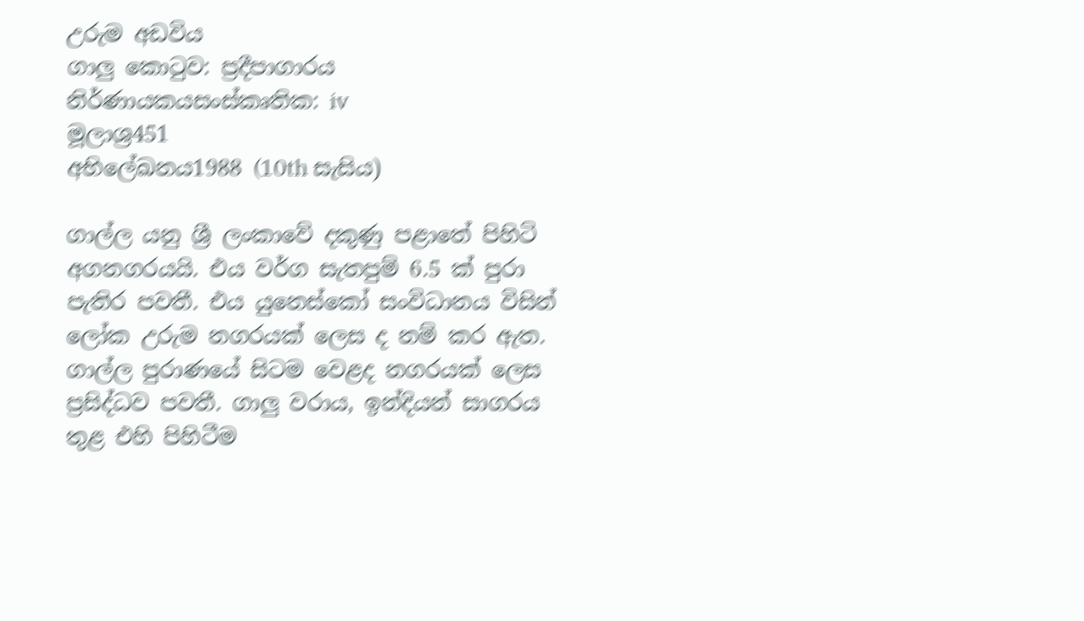උරුම අඩවිය
ගාලු කොටුව: ප්‍රදීපාගාරය
නිර්ණායකයසංස්කෘතික: iv
මූලාශ්‍ර451
අභිලේඛනය1988 (10th සැසිය)

ගාල්ල යනු ශ්‍රී ලංකාවේ දකුණු පළාතේ පිහිටි අගනගරයයි. එය වර්ග සැතපුම් 6.5 ක් පුරා පැතිර පවතී. එය යුනෙස්කෝ සංවිධානය විසින් ලෝක උරුම නගරයක් ලෙස ද නම් කර ඇත. ගාල්ල පුරාණයේ සිටම වෙළද නගරයක් ලෙස ප්‍රසිද්ධව පවතී. ගාලු වරාය, ඉන්දියන් සාගරය තුළ එහි පිහිටීම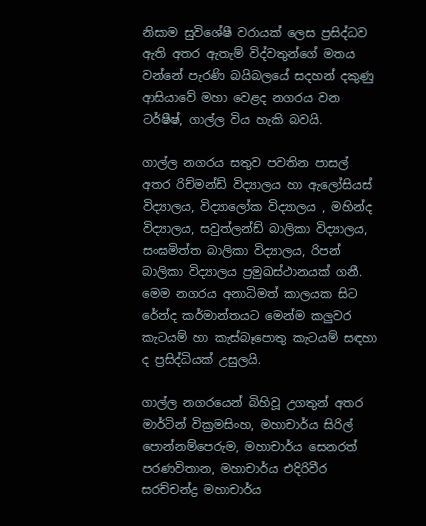නිසාම සුවි‍ශේෂී වරායක් ලෙස ප්‍රසිද්ධව ඇති අතර ඇතැම් විද්වතුන්ගේ මතය වන්නේ පැරණි බයිබලයේ සදහන් දකුණු ආසියාවේ මහා වෙළද නගරය වන ටර්ෂීෂ්, ගාල්ල විය හැකි බවයි.

ගාල්ල නගරය සතුව පවතින පාසල් අතර රිච්මන්ඩ් විද්‍යාලය හා ඇලෝසියස් විද්‍යාලය, විද්‍යාලෝක විද්‍යාලය , මහින්ද විද්‍යාලය, සවුත්ලන්ඩ් බාලිකා විද්‍යාලය, සංඝමිත්ත බාලිකා විද්‍යාලය, රිපන් බාලිකා විද්‍යාලය ප්‍රමුඛස්ථානයක් ගනී. මෙම නගරය අනාධිමත් කාලයක සිට රේන්ද කර්මාන්තයට මෙන්ම කලුවර කැටයම් හා කැස්බෑපොතු කැටයම් සඳහා ද ප්‍රසිද්ධියක් උසුලයි.

ගාල්ල නගරයෙන් බිහිවූ උගතුන් අතර මාර්ටින් වික්‍රමසිංහ, මහාචාර්ය සිරිල් පොන්නම්පෙරුම, මහාචාර්ය සෙනරත් පරණවිතාන, මහාචාර්ය එදිරිවීර සරච්චන්ද්‍ර මහාචාර්ය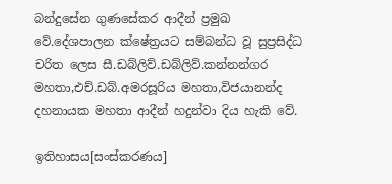බන්දුසේන ගුණසේකර ආදීන් ප්‍රමුඛ වේ.දේශපාලන ක්ෂේත්‍රයට සම්බන්ධ වූ සුප්‍රසිද්ධ චරිත ලෙස සී.ඩබ්ලිව්.ඩබ්ලිව්.කන්නන්ගර මහතා,එච්.ඩබ්.අමරසූරිය මහතා,විජයානන්ද දහනායක මහතා ආදීන් හදුන්වා දිය හැකි වේ.

ඉතිහාසය[සංස්කරණය]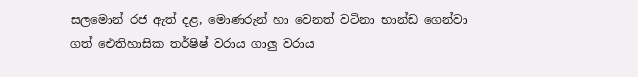සලමොන් රජ ඇත් දළ, මොණරුන් හා වෙනත් වටිනා භාන්ඩ ගෙන්වා ගත් ඓතිහාසික තර්ෂිෂ් වරාය ගාලු වරාය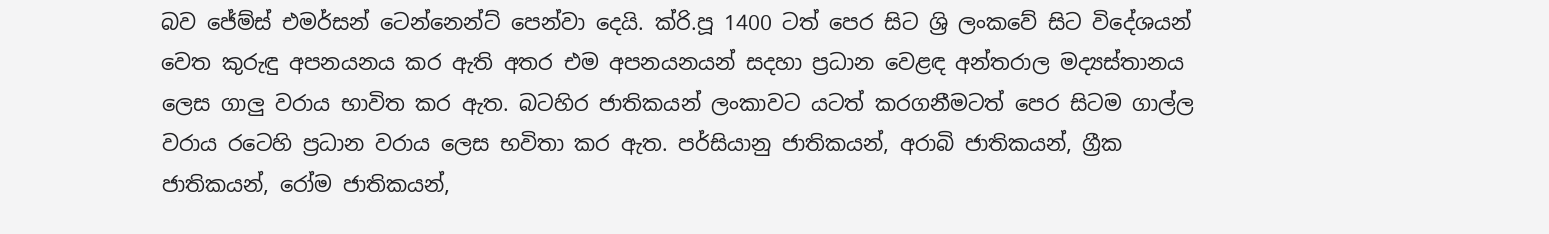බව ජේම්ස් එමර්සන් ටෙන්නෙන්ට් පෙන්වා දෙයි. ක්රි.පූ 1400 ටත් පෙර සිට ශ්‍රි ලංකවේ සිට විදේශයන් වෙත කුරුඳු අපනයනය කර ඇති අතර එම අපනයනයන් සදහා ප්‍රධාන වෙළඳ අන්තරාල මද්‍යස්තානය ලෙස ගාලු වරාය භාවිත කර ඇත. බටහිර ජාතිකයන් ලංකාවට යටත් කරගනීමටත් පෙර සිටම ගාල්ල වරාය රටෙහි ප්‍රධාන වරාය ලෙස භවිතා කර ඇත. පර්සියානු ජාතිකයන්, අරාබි ජාතිකයන්, ග්‍රීක ජාතිකයන්, රෝම ජාතිකයන්,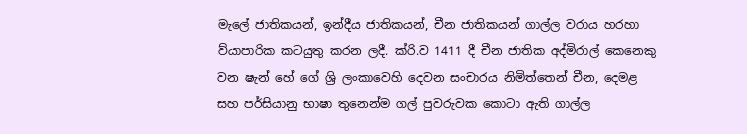මැලේ ජාතිකයන්, ඉන්දීය ජාතිකයන්, චීන ජාතිකයන් ගාල්ල වරාය හරහා ව්යාපාරික කටයුතු කරන ලදී. ක්රි.ව 1411 දී චීන ජාතික අද්මිරාල් කෙනෙකු වන ෂැන් හේ ගේ ශ්‍රි ලංකාවෙහි දෙවන සංචාරය නිමිත්තෙන් චීන, දෙමළ සහ පර්සියානු භාෂා තුනෙන්ම ගල් පුවරුවක කොටා ඇති ගාල්ල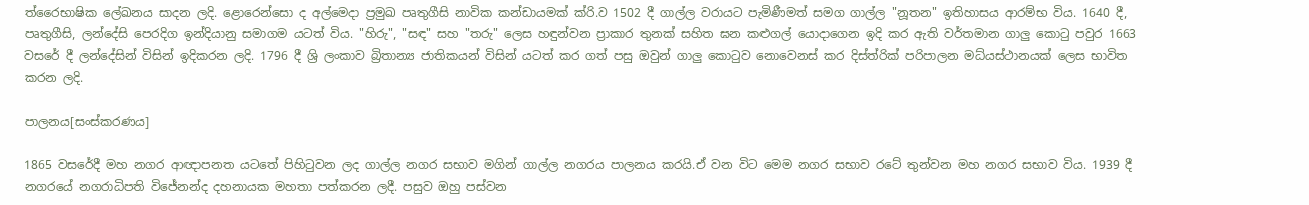ත්රෛභාෂික ලේඛනය සාදන ලදි. ළොරෙන්සො ද අල්මෙදා ප්‍රමුඛ පෘතුගීසි නාවික කන්ඩායමක් ක්රි.ව 1502 දී ගාල්ල වරායට පැමිණීමත් සමග ගාල්ල "නූතන" ඉතිහාසය ආරම්භ විය. 1640 දී, පෘතුගීසි, ලන්දේසි පෙරදිග ඉන්දියානු සමාගම යටත් විය. "හිරු", "සඳ" සහ "තරු" ලෙස හඳුන්වන ප්‍රාකාර තුනක් සහිත ඝන කළුගල් යොදාගෙන ඉදි කර ඇති වර්තමාන ගාලු කොටු පවුර 1663 වසරේ දී ලන්දේසින් විසින් ඉදිකරන ලදි. 1796 දී ශ්‍රි ලංකාව බ්‍රිතාන්‍ය ජාතිකයන් විසින් යටත් කර ගත් පසු ඔවුන් ගාලු කොටුව නොවෙනස් කර දිස්ත්රික් පරිපාලන මධ්යස්ථානයක් ලෙස භාවිත කරන ලදි.

පාලනය[සංස්කරණය]

1865 වසරේදී මහ නගර ආඥාපනත යටතේ පිහිටුවන ලද ගාල්ල නගර සභාව මගින් ගාල්ල නගරය පාලනය කරයි.ඒ වන විට මෙම නගර සභාව රටේ තුන්වන මහ නගර සභාව විය. 1939 දී නගරයේ නගරාධිපති විජේනන්ද දහනායක මහතා පත්කරන ලදී. පසුව ඔහු පස්වන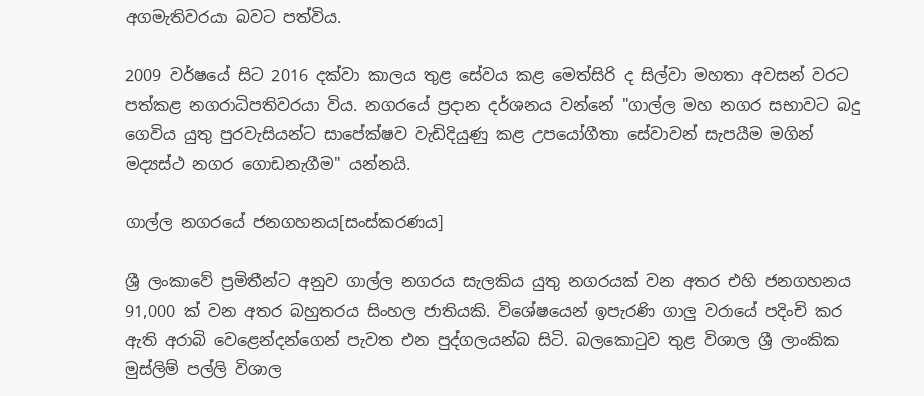අගමැතිවරයා බවට පත්විය.

2009 වර්ෂයේ සිට 2016 දක්වා කාලය තුළ සේවය කළ මෙත්සිරි ද සිල්වා මහතා අවසන් වරට පත්කළ නගරාධිපතිවරයා විය. නගරයේ ප්‍රදාන දර්ශනය වන්නේ "ගාල්ල මහ නගර සභාවට බදු ගෙවිය යුතු පුරවැසියන්ට සාපේක්ෂව වැඩිදියුණු කළ උපයෝගීතා සේවාවන් සැපයීම මගින් මද්‍යස්ථ නගර ගොඩනැගීම" යන්නයි.

ගාල්ල නගරයේ ජනගහනය[සංස්කරණය]

ශ්‍රී ලංකාවේ ප්‍රමිතීන්ට අනුව ගාල්ල නගරය සැලකිය යුතු නගරයක් වන අතර එහි ජනගහනය 91,000 ක් වන අතර බහුතරය සිංහල ජාතියකි. විශේෂයෙන් ඉපැරණි ගාලු වරායේ පදිංචි කර ඇති අරාබි වෙළෙන්දන්ගෙන් පැවත එන පුද්ගලයන්බ සිටි. බලකොටුව තුළ විශාල ශ්‍රී ලාංකික මුස්ලිම් පල්ලි විශාල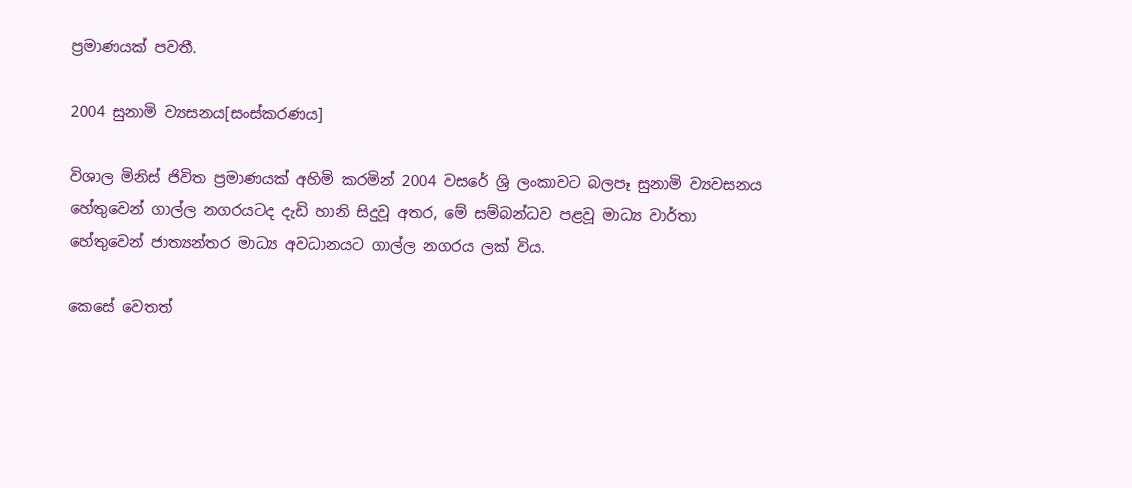ප්‍රමාණයක් පවතී.

2004 සුනාමි ව්‍යසනය[සංස්කරණය]

විශාල මිනිස් ජිවිත ප්‍රමාණයක් අහිමි කරමින් 2004 වසරේ ශ්‍රි ලංකාවට බලපෑ සුනාමි ව්‍යවසනය හේතුවෙන් ගාල්ල නගරයටද දැඩි හානි සිදුවූ අතර, මේ සම්බන්ධව පළවූ මාධ්‍ය වාර්තා හේතුවෙන් ජාත්‍යන්තර මාධ්‍ය අවධානයට ගාල්ල නගරය ලක් විය.

කෙසේ වෙතත්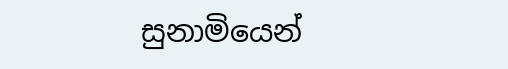සුනාමියෙන්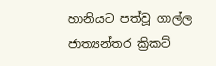හානියට පත්වූ ගාල්ල ජාත්‍යන්තර ක්‍රිකට්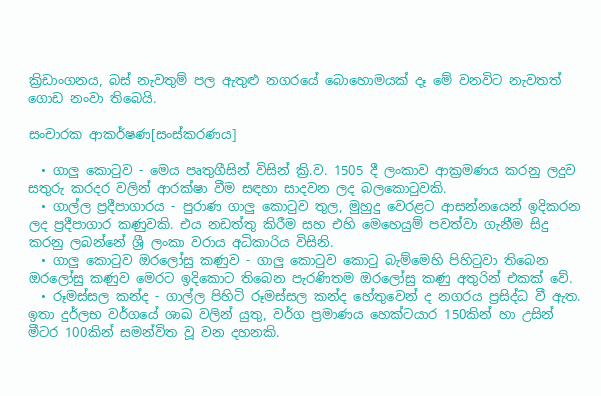ක්‍රිඩාංගනය, බස් නැවතුම් පල ඇතුළු නගරයේ බොහොමයක් දෑ මේ වනවිට නැවතත් ගොඩ නංවා තිබෙයි.

සංචාරක ආකර්ෂණ[සංස්කරණය]

  • ගාලු කොටුව - මෙය පෘතුගීසින් විසින් ක්‍රි.ව. 1505 දී ලංකාව ආක්‍රමණය කරනු ලදුව සතුරු කරදර වලින් ආරක්ෂා වීම සඳහා සාදවන ලද බලකොටුවකි.
  • ගාල්ල ප්‍රදීපාගාරය - පුරාණ ගාලු කොටුව තුල, මුහුදු වෙරළට ආසන්නයෙන් ඉදිකරන ලද ප්‍රදීපාගාර කණුවකි. එය නඩත්තු කිරීම සහ එහි මෙහෙයුම් පවත්වා ගැනීම සිදු කරනු ලබන්නේ ශ්‍රී ලංකා වරාය අධිකාරිය විසිනි.
  • ගාලු කොටුව ඔරලෝසු කණුව - ගාලු කොටුව කොටු බැම්මෙහි පිහිටුවා තිබෙන ඔරලෝසු කණුව මෙරට ඉදිකොට තිබෙන පැරණිතම ඔරලෝසු කණු අතුරින් එකක් වේ.
  • රූමස්සල කන්ද - ගාල්ල පිහිටි රූමස්සල කන්ද හේතුවෙන් ද නගරය ප්‍රසිද්ධ වී ඇත. ඉතා දුර්ලභ වර්ගයේ ශාඛ වලින් යුතු, වර්ග ප්‍රමාණය හෙක්ටයාර 150කින් හා උසින් මීටර 100කින් සමන්විත වූ වන දහනකි.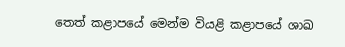තෙත් කළාපයේ මෙන්ම වියළි කළාපයේ ශාඛ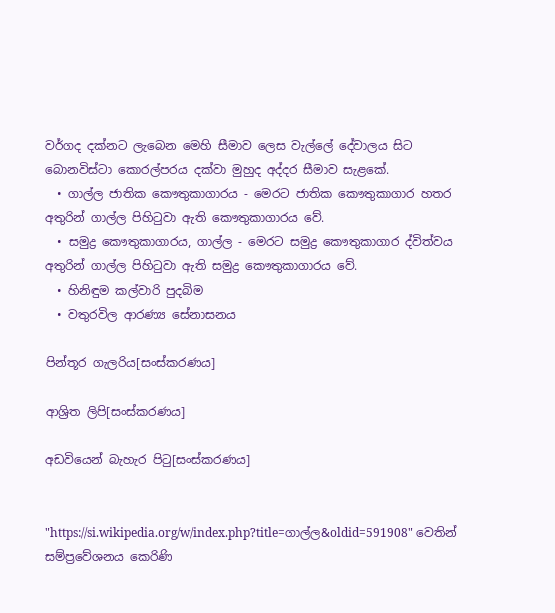වර්ගද දක්නට ලැබෙන මෙහි සීමාව ලෙස වැල්ලේ දේවාලය සිට බොනවිස්ටා කොරල්පරය දක්වා මුහුද අද්දර සීමාව සැළකේ.
  • ගාල්ල ජාතික කෞතුකාගාරය - මෙරට ජාතික කෞතුකාගාර හතර අතුරින් ගාල්ල පිහිටුවා ඇති කෞතුකාගාරය වේ.
  • සමුද්‍ර කෞතුකාගාරය, ගාල්ල - මෙරට සමුද්‍ර කෞතුකාගාර ද්විත්වය අතුරින් ගාල්ල පිහිටුවා ඇති සමුද්‍ර කෞතුකාගාරය වේ.
  • හිනිඳුම කල්වාරි පුදබිම
  • වතුරවිල ආරණ්‍ය සේනාසනය

පින්තූර ගැලරිය[සංස්කරණය]

ආශ්‍රිත ලිපි[සංස්කරණය]

අඩවියෙන් බැහැර පිටු[සංස්කරණය]


"https://si.wikipedia.org/w/index.php?title=ගාල්ල&oldid=591908" වෙතින් සම්ප්‍රවේශනය කෙරිණි